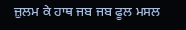ਜ਼ੁਲਮ ਕੇ ਹਾਥ ਜਬ ਜਬ ਫੂਲ ਮਸਲ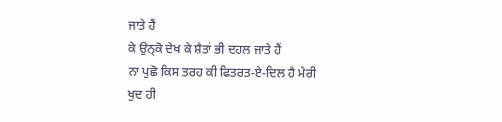ਜਾਤੇ ਹੈਂ
ਕੇ ਉਨ੍ਕੋ ਦੇਖ ਕੇ ਸ਼ੈਤਾਂ ਭੀ ਦਹਲ ਜਾਤੇ ਹੈਂ
ਨਾ ਪੁਛੋ ਕਿਸ ਤਰਹ ਕੀ ਫਿਤਰਤ-ਏ-ਦਿਲ ਹੈ ਮੇਰੀ
ਖੁਦ ਹੀ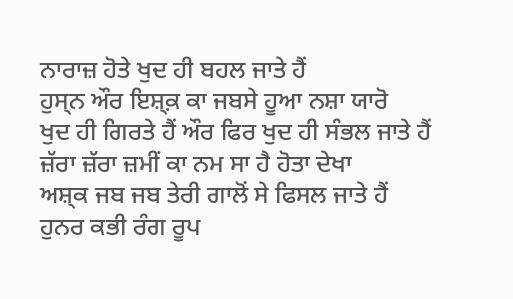ਨਾਰਾਜ਼ ਹੋਤੇ ਖੁਦ ਹੀ ਬਹਲ ਜਾਤੇ ਹੈਂ
ਹੁਸ੍ਨ ਔਰ ਇਸ਼੍ਕ਼ ਕਾ ਜਬਸੇ ਹੂਆ ਨਸ਼ਾ ਯਾਰੋ
ਖੁਦ ਹੀ ਗਿਰਤੇ ਹੈਂ ਔਰ ਫਿਰ ਖੁਦ ਹੀ ਸੰਭਲ ਜਾਤੇ ਹੈਂ
ਜ਼ੱਰਾ ਜ਼ੱਰਾ ਜ਼ਮੀਂ ਕਾ ਨਮ ਸਾ ਹੈ ਹੋਤਾ ਦੇਖਾ
ਅਸ਼੍ਕ ਜਬ ਜਬ ਤੇਰੀ ਗਾਲੋਂ ਸੇ ਫਿਸਲ ਜਾਤੇ ਹੈਂ
ਹੁਨਰ ਕਭੀ ਰੰਗ ਰੂਪ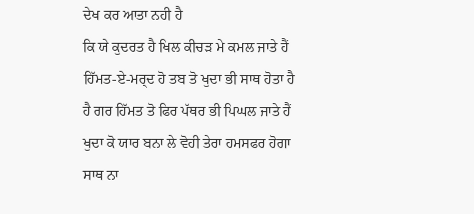ਦੇਖ ਕਰ ਆਤਾ ਨਹੀ ਹੈ
ਕਿ ਯੇ ਕੁਦਰਤ ਹੈ ਖਿਲ ਕੀਚੜ ਮੇ ਕਮਲ ਜਾਤੇ ਹੈਂ
ਹਿੱਮਤ-ਏ-ਮਰ੍ਦ ਹੋ ਤਬ ਤੋ ਖੁਦਾ ਭੀ ਸਾਥ ਹੋਤਾ ਹੈ
ਹੈ ਗਰ ਹਿੱਮਤ ਤੋ ਫਿਰ ਪੱਥਰ ਭੀ ਪਿਘਲ ਜਾਤੇ ਹੈਂ
ਖੁਦਾ ਕੋ ਯਾਰ ਬਨਾ ਲੇ ਵੋਹੀ ਤੇਰਾ ਹਮਸਫਰ ਹੋਗਾ
ਸਾਥ ਨਾ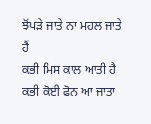ਝੋਂਪੜੇ ਜਾਤੇ ਨਾ ਮਹਲ ਜਾਤੇ ਹੈਂ
ਕਭੀ ਮਿਸ ਕਾਲ ਆਤੀ ਹੈ ਕਭੀ ਕੋਈ ਫੋਨ ਆ ਜਾਤਾ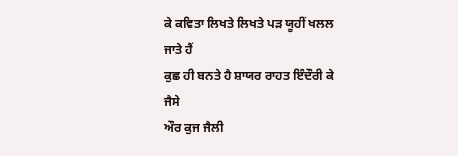ਕੇ ਕਵਿਤਾ ਲਿਖਤੇ ਲਿਖਤੇ ਪੜ ਯੂਹੀਂ ਖਲਲ ਜਾਤੇ ਹੈਂ
ਕੁਛ ਹੀ ਬਨਤੇ ਹੈ ਸ਼ਾਯਰ ਰਾਹਤ ਇੰਦੌਰੀ ਕੇ ਜੈਸੇ
ਔਰ ਕੁਜ ਜੈਲੀ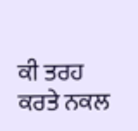ਕੀ ਤਰਹ ਕਰਤੇ ਨਕਲ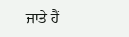ਜਾਤੇ ਹੈਂ